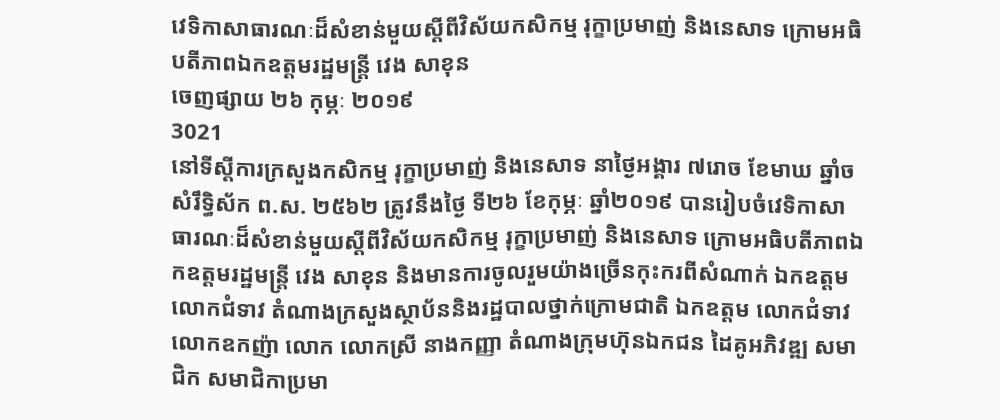វេទិកាសាធារណៈដ៏សំខាន់មួយស្តីពីវិស័យកសិកម្ម រុក្ខាប្រមាញ់ និងនេសាទ ក្រោមអធិបតីភាពឯកឧត្តមរដ្ឋមន្រ្តី វេង សាខុន
ចេញផ្សាយ ២៦ កុម្ភៈ ២០១៩
3021
នៅទីស្តីការក្រសួងកសិកម្ម រុក្ខាប្រមាញ់ និងនេសាទ នាថ្ងៃអង្គារ ៧រោច ខែមាឃ ឆ្នាំច សំរឹទ្ធិស័ក ព.ស. ២៥៦២ ត្រូវនឹងថ្ងៃ ទី២៦ ខែកុម្ភៈ ឆ្នាំ២០១៩ បានរៀបចំវេទិកាសាធារណៈដ៏សំខាន់មួយស្តីពីវិស័យកសិកម្ម រុក្ខាប្រមាញ់ និងនេសាទ ក្រោមអធិបតីភាពឯកឧត្តមរដ្ឋមន្រ្តី វេង សាខុន និងមានការចូលរួមយ៉ាងច្រើនកុះករពីសំណាក់ ឯកឧត្តម លោកជំទាវ តំណាងក្រសួងស្ថាប័ននិងរដ្ឋបាលថ្នាក់ក្រោមជាតិ ឯកឧត្តម លោកជំទាវ លោកឧកញ៉ា លោក លោកស្រី នាងកញ្ញា តំណាងក្រុមហ៊ុនឯកជន ដៃគូអភិវឌ្ឍ សមាជិក សមាជិកាប្រមា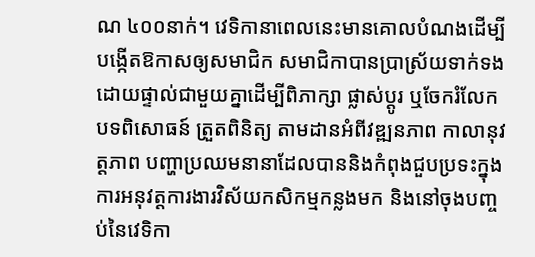ណ ៤០០នាក់។ វេទិកានាពេលនេះមានគោលបំណងដើម្បីបង្កើតឱកាសឲ្យសមាជិក សមាជិកាបានប្រាស្រ័យទាក់ទងដោយផ្ទាល់ជាមួយគ្នាដើម្បីពិភាក្សា ផ្លាស់ប្តូរ ឬចែករំលែកបទពិសោធន៍ ត្រួតពិនិត្យ តាមដានអំពីវឌ្ឍនភាព កាលានុវត្តភាព បញ្ហាប្រឈមនានាដែលបាននិងកំពុងជួបប្រទះក្នុងការអនុវត្តការងារវិស័យកសិកម្មកន្លងមក និងនៅចុងបញ្ចប់នៃវេទិកា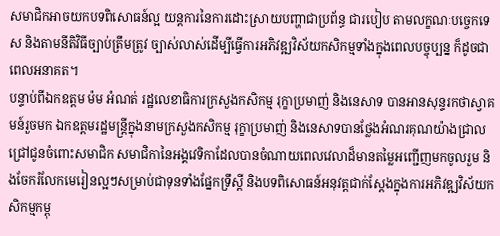សមាជិកអាចយកបទពិសោធន៍ល្អ យន្តការនៃការដោះស្រាយបញ្ហាជាប្រព័ន្ធ ជារបៀប តាមលក្ខណៈបច្ចេកទេស និងតាមនីតិវិធីច្បាប់ត្រឹមត្រូវ ច្បាស់លាស់ដើម្បីធ្វើការអភិវឌ្ឍវិស័យកសិកម្មទាំងក្នុងពេលបច្ចុប្បន្ន ក៏ដូចជាពេលអនាគត។
បន្ទាប់ពីឯកឧត្តម ម៉ម អំណត់ រដ្ឋលេខាធិការក្រសួងកសិកម្ម រុក្ខាប្រមាញ់ និងនេសាទ បានអានសុន្ទរកថាស្វាគមន៍រួចមក ឯកឧត្តមរដ្ឋមន្រ្តីក្នុងនាមក្រសួងកសិកម្ម រុក្ខាប្រមាញ់ និងនេសាទបានថ្លែងអំណរគុណយ៉ាងជ្រាលជ្រៅជូនចំពោះសមាជិក សមាជិកានៃអង្គវេទិកាដែលបានចំណាយពេលវេលាដ៏មានតម្លៃអញ្ជើញមកចូលរួម និងចែករំលែកមេរៀនល្អៗសម្រាប់ជាទុនទាំងផ្នែកទ្រឹស្តី និងបទពិសោធន៍អនុវត្តជាក់ស្តែងក្នុងការអភិវឌ្ឍវិស័យកសិកម្មកម្ពុ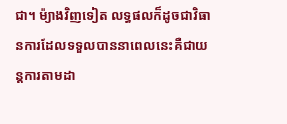ជា។ ម៉្យាងវិញទៀត លទ្ធផលក៏ដូចជាវិធានការដែលទទួលបាននាពេលនេះគឺជាយន្តការតាមដា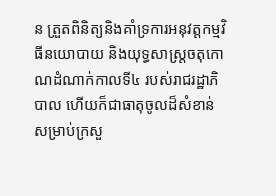ន ត្រួតពិនិត្យនិងគាំទ្រការអនុវត្តកម្មវិធីនយោបាយ និងយុទ្ធសាស្រ្តចតុកោណដំណាក់កាលទី៤ របស់រាជរដ្ឋាភិបាល ហើយក៏ជាធាតុចូលដ៏សំខាន់សម្រាប់ក្រសួ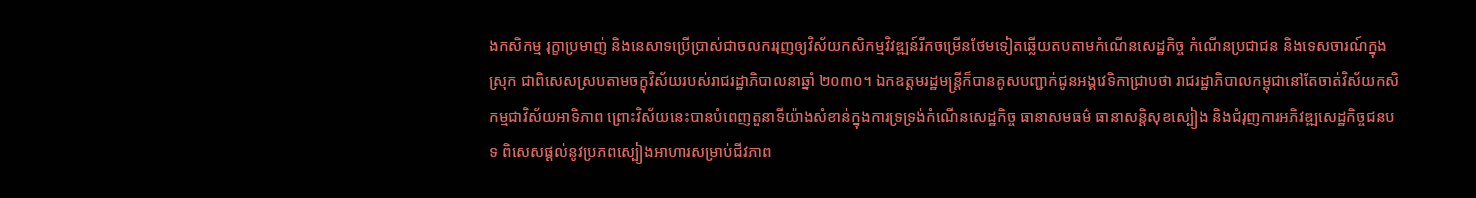ងកសិកម្ម រុក្ខាប្រមាញ់ និងនេសាទប្រើប្រាស់ជាចលកររុញឲ្យវិស័យកសិកម្មវិវឌ្ឍន៍រីកចម្រើនថែមទៀតឆ្លើយតបតាមកំណើនសេដ្ឋកិច្ច កំណើនប្រជាជន និងទេសចារណ៍ក្នុងស្រុក ជាពិសេសស្របតាមចក្ខុវិស័យរបស់រាជរដ្ឋាភិបាលនាឆ្នាំ ២០៣០។ ឯកឧត្តមរដ្ឋមន្រ្តីក៏បានគូសបញ្ជាក់ជូនអង្គវេទិកាជ្រាបថា រាជរដ្ឋាភិបាលកម្ពុជានៅតែចាត់វិស័យកសិកម្មជាវិស័យអាទិភាព ព្រោះវិស័យនេះបានបំពេញតួនាទីយ៉ាងសំខាន់ក្នុងការទ្រទ្រង់កំណើនសេដ្ឋកិច្ច ធានាសមធម៌ ធានាសន្តិសុខស្បៀង និងជំរុញការអភិវឌ្ឍសេដ្ឋកិច្ចជនបទ ពិសេសផ្ដល់នូវប្រភពស្បៀងអាហារសម្រាប់ជីវភាព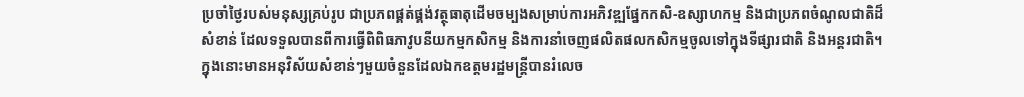ប្រចាំថ្ងៃរបស់មនុស្សគ្រប់រូប ជាប្រភពផ្គត់ផ្គង់វត្ថុធាតុដើមចម្បងសម្រាប់ការអភិវឌ្ឍផ្នែកកសិ-ឧស្សាហកម្ម និងជាប្រភពចំណូលជាតិដ៏សំខាន់ ដែលទទួលបានពីការធ្វើពិពិធភាវូបនីយកម្មកសិកម្ម និងការនាំចេញផលិតផលកសិកម្មចូលទៅក្នុងទីផ្សារជាតិ និងអន្ដរជាតិ។ ក្នុងនោះមានអនុវិស័យសំខាន់ៗមួយចំនួនដែលឯកឧត្តមរដ្ឋមន្រ្តីបានរំលេច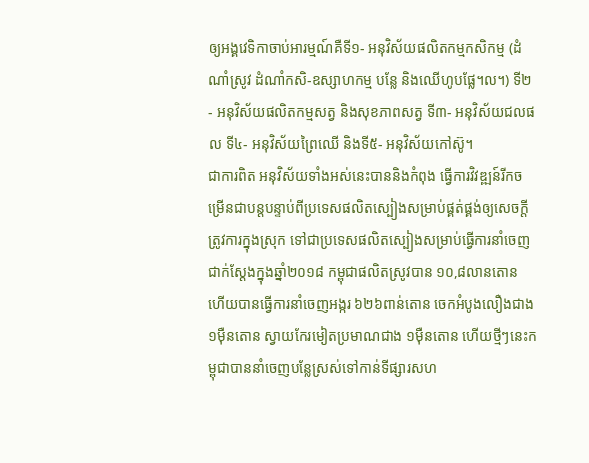ឲ្យអង្គវេទិកាចាប់អារម្មណ៍គឺទី១- អនុវិស័យផលិតកម្មកសិកម្ម (ដំណាំស្រូវ ដំណាំកសិ-ឧស្សាហកម្ម បន្លែ និងឈើហូបផ្លែ។ល។) ទី២- អនុវិស័យផលិតកម្មសត្វ និងសុខភាពសត្វ ទី៣- អនុវិស័យជលផល ទី៤- អនុវិស័យព្រៃឈើ និងទី៥- អនុវិស័យកៅស៊ូ។
ជាការពិត អនុវិស័យទាំងអស់នេះបាននិងកំពុង ធ្វើការវិវឌ្ឍន៍រីកចម្រើនជាបន្តបន្ទាប់ពីប្រទេសផលិតស្បៀងសម្រាប់ផ្គត់ផ្គង់ឲ្យសេចក្តីត្រូវការក្នុងស្រុក ទៅជាប្រទេសផលិតស្បៀងសម្រាប់ធ្វើការនាំចេញ ជាក់ស្តែងក្នុងឆ្នាំ២០១៨ កម្ពុជាផលិតស្រូវបាន ១០,៨លានតោន ហើយបានធ្វើការនាំចេញអង្ករ ៦២៦ពាន់តោន ចេកអំបូងលឿងជាង ១ម៉ឺនតោន ស្វាយកែរមៀតប្រមាណជាង ១ម៉ឺនតោន ហើយថ្មីៗនេះកម្ពុជាបាននាំចេញបន្លែស្រស់ទៅកាន់ទីផ្សារសហ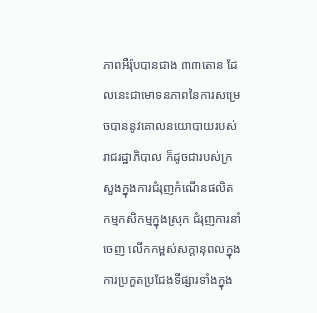ភាពអឺរ៉ុបបានជាង ៣៣តោន ដែលនេះជាមោទនភាពនៃការសម្រេចបាននូវគោលនយោបាយរបស់រាជរដ្ឋាភិបាល ក៏ដូចជារបស់ក្រសួងក្នុងការជំរុញកំណើនផលិតកម្មកសិកម្មក្នុងស្រុក ជំរុញការនាំចេញ លើកកម្ពស់សក្តានុពលក្នុងការប្រកួតប្រជែងទីផ្សារទាំងក្នុង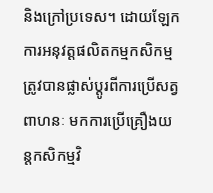និងក្រៅប្រទេស។ ដោយឡែក ការអនុវត្តផលិតកម្មកសិកម្មត្រូវបានផ្លាស់ប្តូរពីការប្រើសត្វពាហនៈ មកការប្រើគ្រឿងយន្តកសិកម្មវិ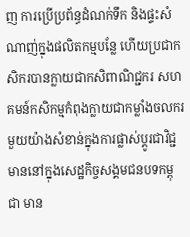ញ ការប្រើប្រព័ន្ធដំណក់ទឹក និងផ្ទះសំណាញ់ក្នុងផលិតកម្មបន្លែ ហើយប្រជាកសិករបានក្លាយជាកសិពាណិជ្ជករ សហគមន៍កសិកម្មកំពុងក្លាយជាកម្លាំងចលករមួយយ៉ាងសំខាន់ក្នុងការផ្លាស់ប្ដូរជាវិជ្ជមាននៅក្នុងសេដ្ឋកិច្ចសង្គមជនបទកម្ពុជា មាន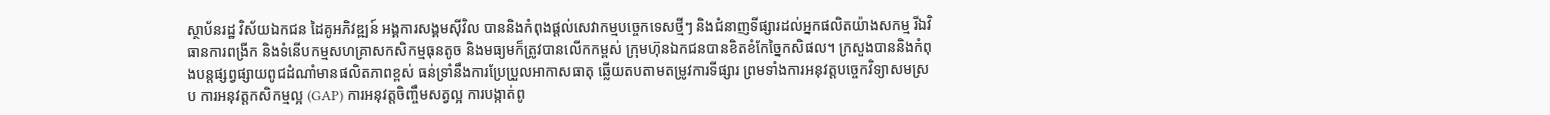ស្ថាប័នរដ្ឋ វិស័យឯកជន ដៃគូអភិវឌ្ឍន៍ អង្គការសង្គមស៊ីវិល បាននិងកំពុងផ្ដល់សេវាកម្មបច្ចេកទេសថ្មីៗ និងជំនាញទីផ្សារដល់អ្នកផលិតយ៉ាងសកម្ម រីឯវិធានការពង្រីក និងទំនើបកម្មសហគ្រាសកសិកម្មធុនតូច និងមធ្យមក៏ត្រូវបានលើកកម្ពស់ ក្រុមហ៊ុនឯកជនបានខិតខំកែច្នៃកសិផល។ ក្រសួងបាននិងកំពុងបន្តផ្សព្វផ្សាយពូជដំណាំមានផលិតភាពខ្ពស់ ធន់ទ្រាំនឹងការប្រែប្រួលអាកាសធាតុ ឆ្លើយតបតាមតម្រូវការទីផ្សារ ព្រមទាំងការអនុវត្តបច្ចេកវិទ្យាសមស្រប ការអនុវត្តកសិកម្មល្អ (GAP) ការអនុវត្តចិញ្ចឹមសត្វល្អ ការបង្កាត់ពូ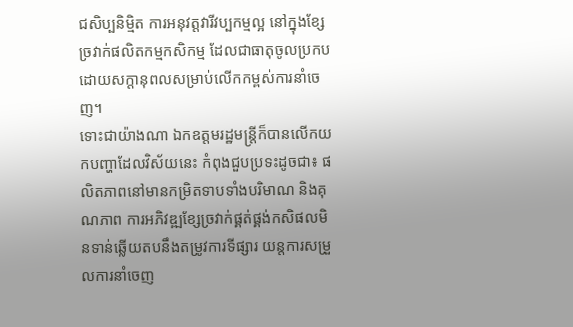ជសិប្បនិម្មិត ការអនុវត្តវារីវប្បកម្មល្អ នៅក្នុងខ្សែច្រវាក់ផលិតកម្មកសិកម្ម ដែលជាធាតុចូលប្រកបដោយសក្ដានុពលសម្រាប់លើកកម្ពស់ការនាំចេញ។
ទោះជាយ៉ាងណា ឯកឧត្តមរដ្ឋមន្រ្តីក៏បានលើកយកបញ្ហាដែលវិស័យនេះ កំពុងជួបប្រទះដូចជា៖ ផលិតភាពនៅមានកម្រិតទាបទាំងបរិមាណ និងគុណភាព ការអភិវឌ្ឍខ្សែច្រវាក់ផ្គត់ផ្គង់កសិផលមិនទាន់ឆ្លើយតបនឹងតម្រូវការទីផ្សារ យន្តការសម្រួលការនាំចេញ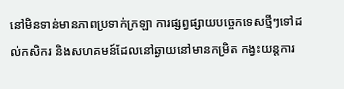នៅមិនទាន់មានភាពប្រទាក់ក្រឡា ការផ្សព្វផ្សាយបច្ចេកទេសថ្មីៗទៅដល់កសិករ និងសហគមន៍ដែលនៅឆ្ងាយនៅមានកម្រិត កង្វះយន្តការ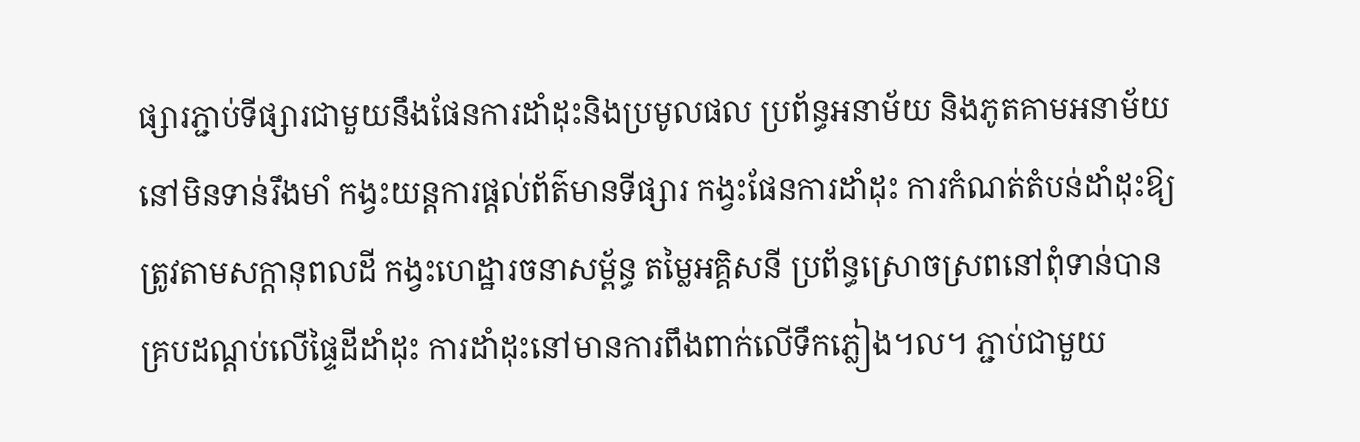ផ្សារភ្ជាប់ទីផ្សារជាមួយនឹងផែនការដាំដុះនិងប្រមូលផល ប្រព័ន្ធអនាម័យ និងភូតគាមអនាម័យនៅមិនទាន់រឹងមាំ កង្វះយន្តការផ្តល់ព័ត៌មានទីផ្សារ កង្វះផែនការដាំដុះ ការកំណត់តំបន់ដាំដុះឱ្យត្រូវតាមសក្តានុពលដី កង្វះហេដ្ឋារចនាសម្ព័ន្ធ តម្លៃអគ្គិសនី ប្រព័ន្ធស្រោចស្រពនៅពុំទាន់បានគ្របដណ្តប់លើផ្ទៃដីដាំដុះ ការដាំដុះនៅមានការពឹងពាក់លើទឹកភ្លៀង។ល។ ភ្ជាប់ជាមួយ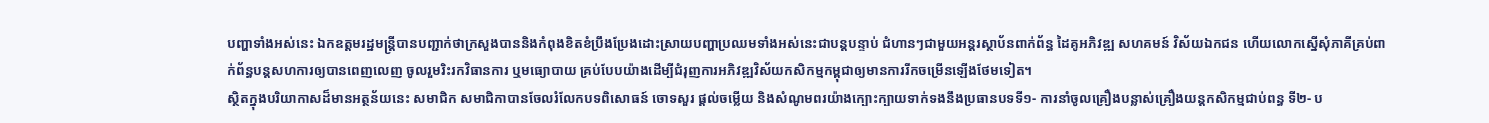បញ្ហាទាំងអស់នេះ ឯកឧត្តមរដ្ឋមន្រ្តីបានបញ្ជាក់ថាក្រសួងបាននិងកំពុងខិតខំប្រឹងប្រែងដោះស្រាយបញ្ហាប្រឈមទាំងអស់នេះជាបន្តបន្ទាប់ ជំហានៗជាមួយអន្តរស្ថាប័នពាក់ព័ន្ធ ដៃគូអភិវឌ្ឍ សហគមន៍ វិស័យឯកជន ហើយលោកស្នើសុំភាគីគ្រប់ពាក់ព័ន្ធបន្តសហការឲ្យបានពេញលេញ ចូលរួមរិះរកវិធានការ ឬមធ្យោបាយ គ្រប់បែបយ៉ាងដើម្បីជំរុញការអភិវឌ្ឍវិស័យកសិកម្មកម្ពុជាឲ្យមានការរីកចម្រើនឡើងថែមទៀត។
ស្ថិតក្នុងបរិយាកាសដ៏មានអត្ថន័យនេះ សមាជិក សមាជិកាបានចែលរំលែកបទពិសោធន៍ ចោទសួរ ផ្តល់ចម្លើយ និងសំណូមពរយ៉ាងក្បោះក្បាយទាក់ទងនឹងប្រធានបទទី១- ការនាំចូលគ្រឿងបន្លាស់គ្រឿងយន្តកសិកម្មជាប់ពន្ធ ទី២- ប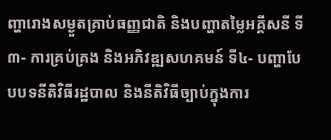ញ្ហារោងសម្ងួតគ្រាប់ធញ្ញជាតិ និងបញ្ហាតម្លៃអគ្គីសនី ទី៣- ការគ្រប់គ្រង និងអភិវឌ្ឍសហគមន៍ ទី៤- បញ្ហាបែបបទនីតិវិធីរដ្ឋបាល និងនីតិវិធីច្បាប់ក្នុងការ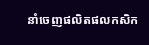នាំចេញផលិតផលកសិក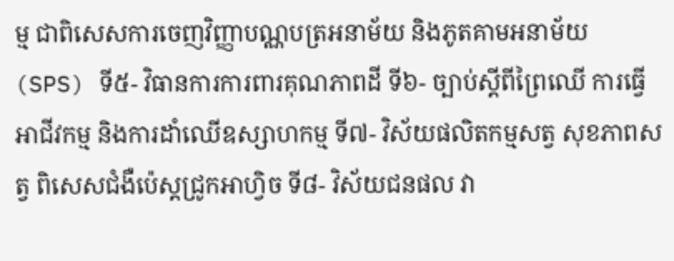ម្ម ជាពិសេសការចេញវិញ្ញាបណ្ណបត្រអនាម័យ និងភូតគាមអនាម័យ (SPS) ទី៥- វិធានការការពារគុណភាពដី ទី៦- ច្បាប់ស្តីពីព្រៃឈើ ការធ្វើអាជីវកម្ម និងការដាំឈើឧស្សាហកម្ម ទី៧- វិស័យផលិតកម្មសត្វ សុខភាពសត្វ ពិសេសជំងឺប៉េស្តជ្រូកអាហ្វិច ទី៨- វិស័យជនផល វា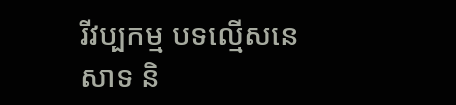រីវប្បកម្ម បទល្មើសនេសាទ និ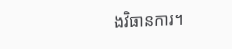ងវិធានការ។